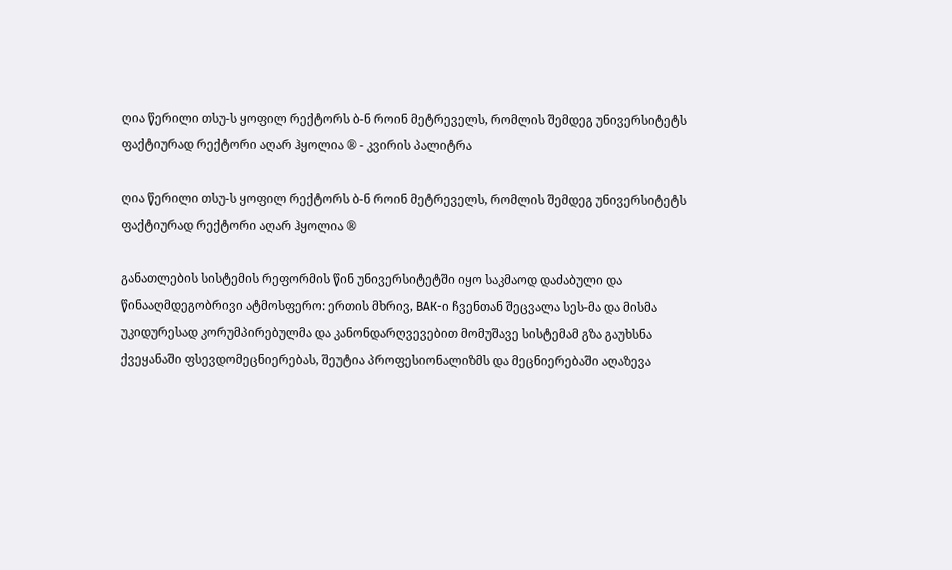ღია წერილი თსუ-ს ყოფილ რექტორს ბ-ნ როინ მეტრეველს, რომლის შემდეგ უნივერსიტეტს ფაქტიურად რექტორი აღარ ჰყოლია ® - კვირის პალიტრა

ღია წერილი თსუ-ს ყოფილ რექტორს ბ-ნ როინ მეტრეველს, რომლის შემდეგ უნივერსიტეტს ფაქტიურად რექტორი აღარ ჰყოლია ®

განათლების სისტემის რეფორმის წინ უნივერსიტეტში იყო საკმაოდ დაძაბული და წინააღმდეგობრივი ატმოსფერო: ერთის მხრივ, ВАК-ი ჩვენთან შეცვალა სეს-მა და მისმა უკიდურესად კორუმპირებულმა და კანონდარღვევებით მომუშავე სისტემამ გზა გაუხსნა ქვეყანაში ფსევდომეცნიერებას, შეუტია პროფესიონალიზმს და მეცნიერებაში აღაზევა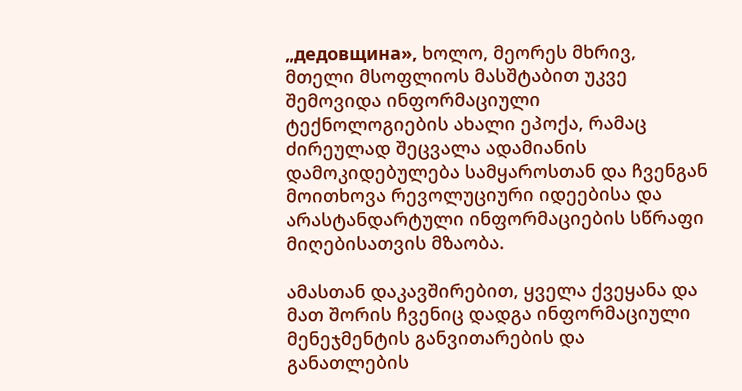„дедовщина», ხოლო, მეორეს მხრივ, მთელი მსოფლიოს მასშტაბით უკვე შემოვიდა ინფორმაციული ტექნოლოგიების ახალი ეპოქა, რამაც ძირეულად შეცვალა ადამიანის დამოკიდებულება სამყაროსთან და ჩვენგან მოითხოვა რევოლუციური იდეებისა და არასტანდარტული ინფორმაციების სწრაფი მიღებისათვის მზაობა.

ამასთან დაკავშირებით, ყველა ქვეყანა და მათ შორის ჩვენიც დადგა ინფორმაციული მენეჯმენტის განვითარების და განათლების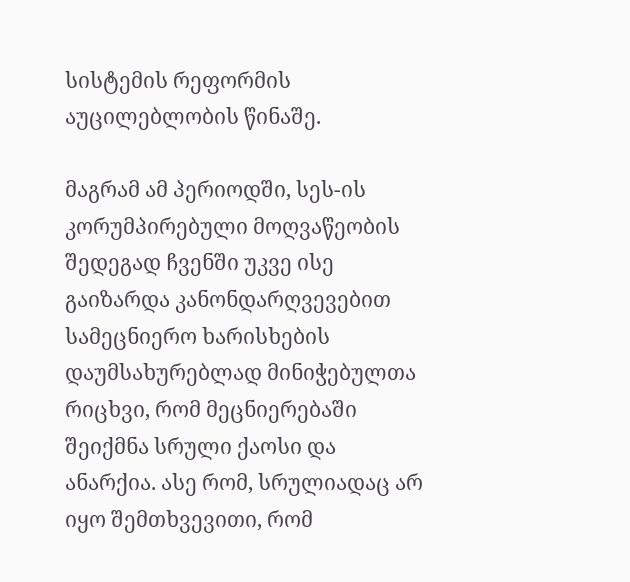სისტემის რეფორმის აუცილებლობის წინაშე.

მაგრამ ამ პერიოდში, სეს-ის კორუმპირებული მოღვაწეობის შედეგად ჩვენში უკვე ისე გაიზარდა კანონდარღვევებით სამეცნიერო ხარისხების დაუმსახურებლად მინიჭებულთა რიცხვი, რომ მეცნიერებაში შეიქმნა სრული ქაოსი და ანარქია. ასე რომ, სრულიადაც არ იყო შემთხვევითი, რომ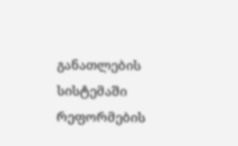განათლების სისტემაში რეფორმების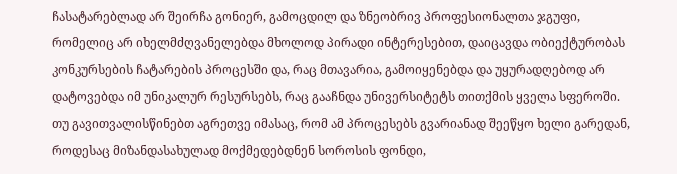ჩასატარებლად არ შეირჩა გონიერ, გამოცდილ და ზნეობრივ პროფესიონალთა ჯგუფი, რომელიც არ იხელმძღვანელებდა მხოლოდ პირადი ინტერესებით, დაიცავდა ობიექტურობას კონკურსების ჩატარების პროცესში და, რაც მთავარია, გამოიყენებდა და უყურადღებოდ არ დატოვებდა იმ უნიკალურ რესურსებს, რაც გააჩნდა უნივერსიტეტს თითქმის ყველა სფეროში. თუ გავითვალისწინებთ აგრეთვე იმასაც, რომ ამ პროცესებს გვარიანად შეეწყო ხელი გარედან, როდესაც მიზანდასახულად მოქმედებდნენ სოროსის ფონდი,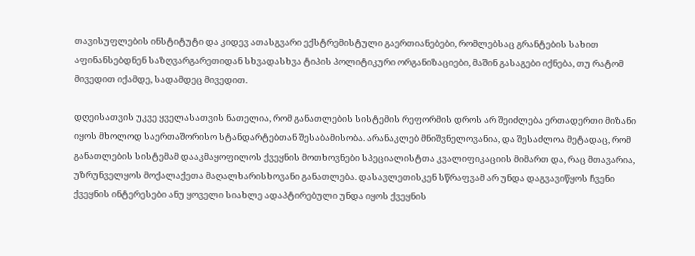თავისუფლების ინსტიტუტი და კიდევ ათასგვარი ექსტრემისტული გაერთიანებები, რომლებსაც გრანტების სახით აფინანსებდნენ საზღვარგარეთიდან სხვადასხვა ტიპის პოლიტიკური ორგანიზაციები, მაშინ გასაგები იქნება, თუ რატომ მივედით იქამდე, სადამდეც მივედით.

დღეისათვის უკვე ყველასათვის ნათელია, რომ განათლების სისტემის რეფორმის დროს არ შეიძლება ერთადერთი მიზანი იყოს მხოლოდ საერთაშორისო სტანდარტებთან შესაბამისობა. არანაკლებ მნიშვნელოვანია, და შესაძლოა მეტადაც, რომ განათლების სისტემამ დააკმაყოფილოს ქვეყნის მოთხოვნები სპეციალისტთა კვალიფიკაციის მიმართ და, რაც მთავარია, უზრუნველყოს მოქალაქეთა მაღალხარისხოვანი განათლება. დასავლეთისკენ სწრაფვამ არ უნდა დაგვავიწყოს ჩვენი ქვეყნის ინტერესები ანუ ყოველი სიახლე ადაპტირებული უნდა იყოს ქვეყნის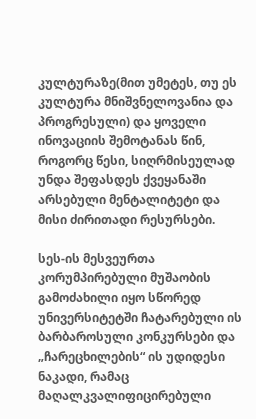კულტურაზე(მით უმეტეს, თუ ეს კულტურა მნიშვნელოვანია და პროგრესული) და ყოველი ინოვაციის შემოტანას წინ, როგორც წესი, სიღრმისეულად უნდა შეფასდეს ქვეყანაში არსებული მენტალიტეტი და მისი ძირითადი რესურსები.

სეს-ის მესვეურთა კორუმპირებული მუშაობის გამოძახილი იყო სწორედ უნივერსიტეტში ჩატარებული ის ბარბაროსული კონკურსები და „ჩარეცხილების“ ის უდიდესი ნაკადი, რამაც მაღალკვალიფიცირებული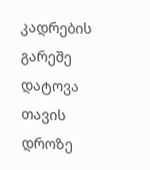კადრების გარეშე დატოვა თავის დროზე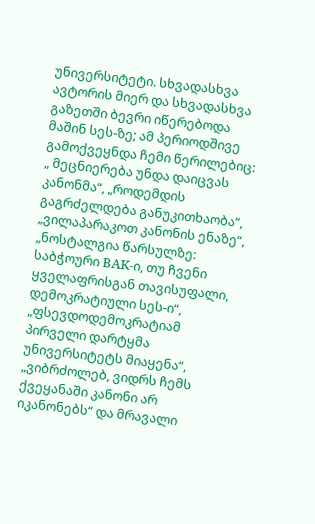უნივერსიტეტი. სხვადასხვა ავტორის მიერ და სხვადასხვა გაზეთში ბევრი იწერებოდა მაშინ სეს-ზე; ამ პერიოდშივე გამოქვეყნდა ჩემი წერილებიც: „ მეცნიერება უნდა დაიცვას კანონმა“, „როდემდის გაგრძელდება განუკითხაობა“, „ვილაპარაკოთ კანონის ენაზე“, „ნოსტალგია წარსულზე: საბჭოური ВАК-ი, თუ ჩვენი ყველაფრისგან თავისუფალი, დემოკრატიული სეს-ი“, „ფსევდოდემოკრატიამ პირველი დარტყმა უნივერსიტეტს მიაყენა“, „ვიბრძოლებ, ვიდრს ჩემს ქვეყანაში კანონი არ იკანონებს“ და მრავალი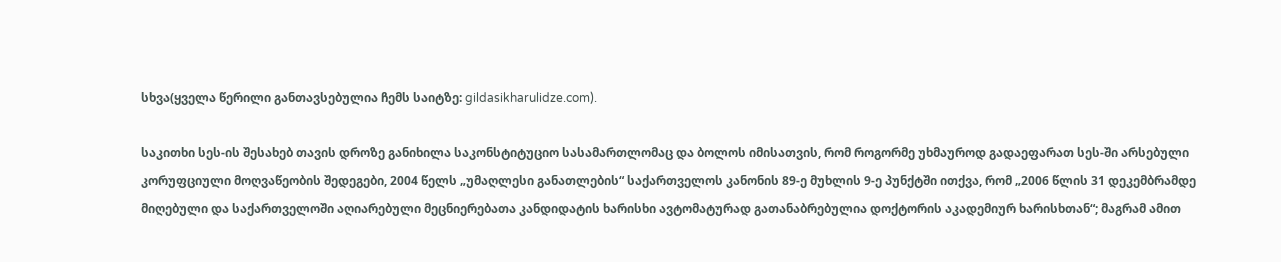სხვა(ყველა წერილი განთავსებულია ჩემს საიტზე: gildasikharulidze.com).

საკითხი სეს-ის შესახებ თავის დროზე განიხილა საკონსტიტუციო სასამართლომაც და ბოლოს იმისათვის, რომ როგორმე უხმაუროდ გადაეფარათ სეს-ში არსებული კორუფციული მოღვაწეობის შედეგები, 2004 წელს „უმაღლესი განათლების“ საქართველოს კანონის 89-ე მუხლის 9-ე პუნქტში ითქვა, რომ „2006 წლის 31 დეკემბრამდე მიღებული და საქართველოში აღიარებული მეცნიერებათა კანდიდატის ხარისხი ავტომატურად გათანაბრებულია დოქტორის აკადემიურ ხარისხთან“; მაგრამ ამით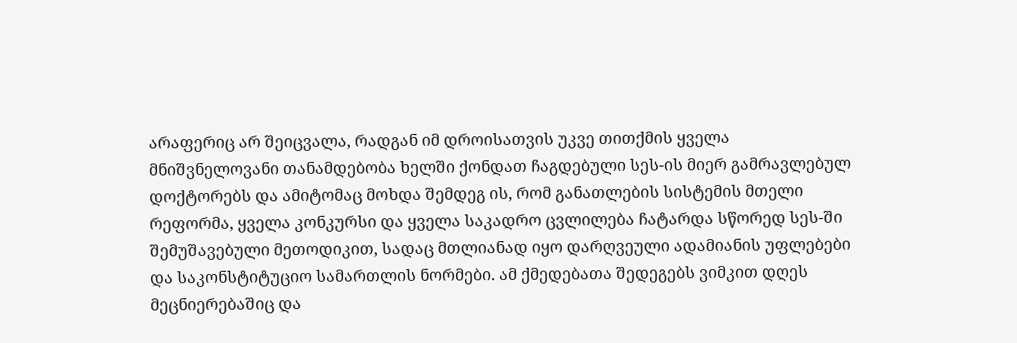არაფერიც არ შეიცვალა, რადგან იმ დროისათვის უკვე თითქმის ყველა მნიშვნელოვანი თანამდებობა ხელში ქონდათ ჩაგდებული სეს-ის მიერ გამრავლებულ დოქტორებს და ამიტომაც მოხდა შემდეგ ის, რომ განათლების სისტემის მთელი რეფორმა, ყველა კონკურსი და ყველა საკადრო ცვლილება ჩატარდა სწორედ სეს-ში შემუშავებული მეთოდიკით, სადაც მთლიანად იყო დარღვეული ადამიანის უფლებები და საკონსტიტუციო სამართლის ნორმები. ამ ქმედებათა შედეგებს ვიმკით დღეს მეცნიერებაშიც და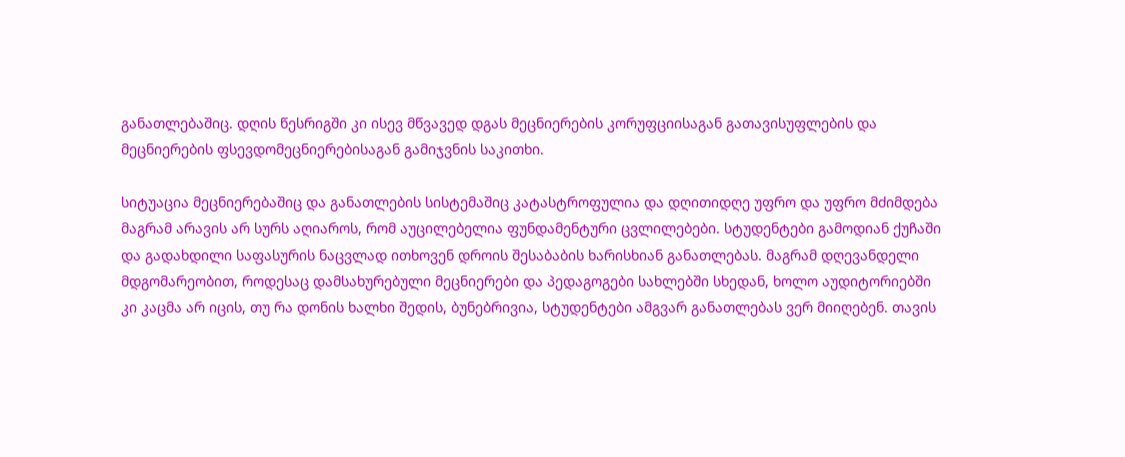განათლებაშიც. დღის წესრიგში კი ისევ მწვავედ დგას მეცნიერების კორუფციისაგან გათავისუფლების და მეცნიერების ფსევდომეცნიერებისაგან გამიჯვნის საკითხი.

სიტუაცია მეცნიერებაშიც და განათლების სისტემაშიც კატასტროფულია და დღითიდღე უფრო და უფრო მძიმდება მაგრამ არავის არ სურს აღიაროს, რომ აუცილებელია ფუნდამენტური ცვლილებები. სტუდენტები გამოდიან ქუჩაში და გადახდილი საფასურის ნაცვლად ითხოვენ დროის შესაბაბის ხარისხიან განათლებას. მაგრამ დღევანდელი მდგომარეობით, როდესაც დამსახურებული მეცნიერები და პედაგოგები სახლებში სხედან, ხოლო აუდიტორიებში კი კაცმა არ იცის, თუ რა დონის ხალხი შედის, ბუნებრივია, სტუდენტები ამგვარ განათლებას ვერ მიიღებენ. თავის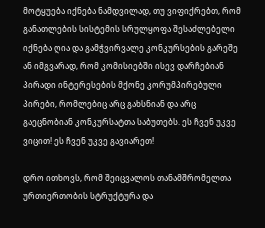მოტყუება იქნება ნამდვილად, თუ ვიფიქრებთ, რომ განათლების სისტემის სრულყოფა შესაძლებელი იქნება ღია და გამჭვირვალე კონკურსების გარეშე ან იმგვარად, რომ კომისიებში ისევ დარჩებიან პირადი ინტერესების მქონე კორუმპირებული პირები, რომლებიც არც გახსნიან და არც გაეცნობიან კონკურსატთა საბუთებს. ეს ჩვენ უკვე ვიცით! ეს ჩვენ უკვე გავიარეთ!

დრო ითხოვს, რომ შეიცვალოს თანამშრომელთა ურთიერთობის სტრუქტურა და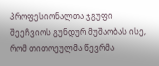პროფესიონალთა ჯგუფი შეეჩვიოს გუნდურ მუშაობას ისე, რომ თითოეულმა წევრმა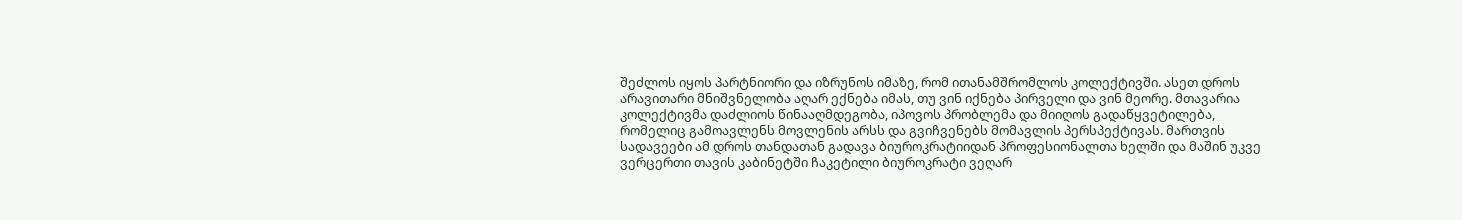შეძლოს იყოს პარტნიორი და იზრუნოს იმაზე, რომ ითანამშრომლოს კოლექტივში. ასეთ დროს არავითარი მნიშვნელობა აღარ ექნება იმას, თუ ვინ იქნება პირველი და ვინ მეორე. მთავარია კოლექტივმა დაძლიოს წინააღმდეგობა, იპოვოს პრობლემა და მიიღოს გადაწყვეტილება, რომელიც გამოავლენს მოვლენის არსს და გვიჩვენებს მომავლის პერსპექტივას. მართვის სადავეები ამ დროს თანდათან გადავა ბიუროკრატიიდან პროფესიონალთა ხელში და მაშინ უკვე ვერცერთი თავის კაბინეტში ჩაკეტილი ბიუროკრატი ვეღარ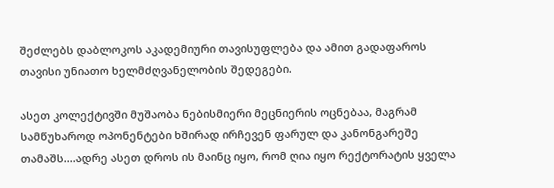შეძლებს დაბლოკოს აკადემიური თავისუფლება და ამით გადაფაროს თავისი უნიათო ხელმძღვანელობის შედეგები.

ასეთ კოლექტივში მუშაობა ნებისმიერი მეცნიერის ოცნებაა, მაგრამ სამწუხაროდ ოპონენტები ხშირად ირჩევენ ფარულ და კანონგარეშე თამაშს....ადრე ასეთ დროს ის მაინც იყო, რომ ღია იყო რექტორატის ყველა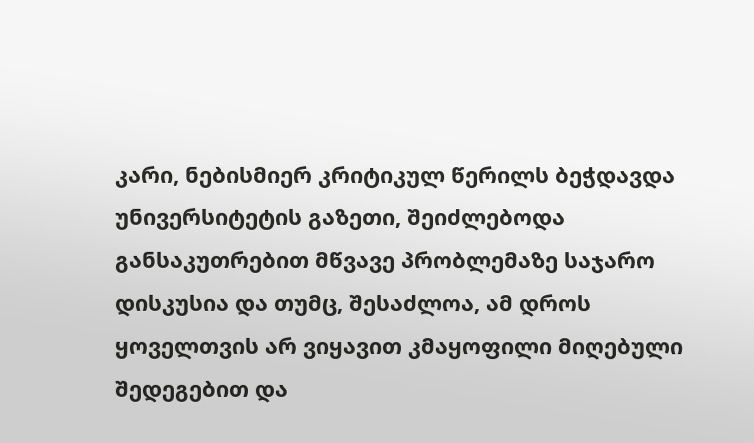კარი, ნებისმიერ კრიტიკულ წერილს ბეჭდავდა უნივერსიტეტის გაზეთი, შეიძლებოდა განსაკუთრებით მწვავე პრობლემაზე საჯარო დისკუსია და თუმც, შესაძლოა, ამ დროს ყოველთვის არ ვიყავით კმაყოფილი მიღებული შედეგებით და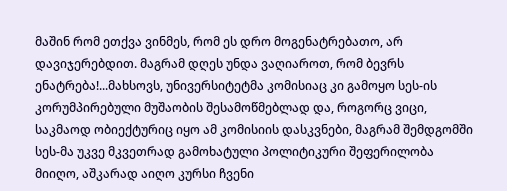მაშინ რომ ეთქვა ვინმეს, რომ ეს დრო მოგენატრებათო, არ დავიჯერებდით. მაგრამ დღეს უნდა ვაღიაროთ, რომ ბევრს ენატრება!...მახსოვს, უნივერსიტეტმა კომისიაც კი გამოყო სეს-ის კორუმპირებული მუშაობის შესამოწმებლად და, როგორც ვიცი, საკმაოდ ობიექტურიც იყო ამ კომისიის დასკვნები, მაგრამ შემდგომში სეს-მა უკვე მკვეთრად გამოხატული პოლიტიკური შეფერილობა მიიღო, აშკარად აიღო კურსი ჩვენი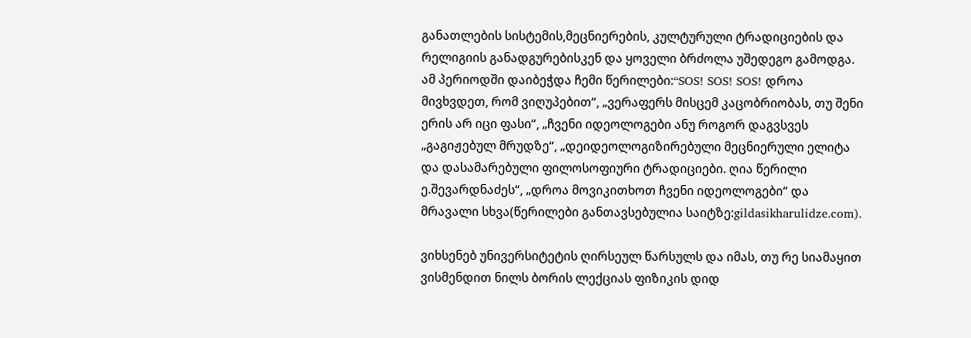განათლების სისტემის,მეცნიერების, კულტურული ტრადიციების და რელიგიის განადგურებისკენ და ყოველი ბრძოლა უშედეგო გამოდგა. ამ პერიოდში დაიბეჭდა ჩემი წერილები:“SOS! SOS! SOS! დროა მივხვდეთ, რომ ვიღუპებით“, „ვერაფერს მისცემ კაცობრიობას, თუ შენი ერის არ იცი ფასი“, „ჩვენი იდეოლოგები ანუ როგორ დაგვსვეს „გაგიჟებულ მრუდზე“, „დეიდეოლოგიზირებული მეცნიერული ელიტა და დასამარებული ფილოსოფიური ტრადიციები. ღია წერილი ე.შევარდნაძეს“, „დროა მოვიკითხოთ ჩვენი იდეოლოგები“ და მრავალი სხვა(წერილები განთავსებულია საიტზე:gildasikharulidze.com).

ვიხსენებ უნივერსიტეტის ღირსეულ წარსულს და იმას, თუ რე სიამაყით ვისმენდით ნილს ბორის ლექციას ფიზიკის დიდ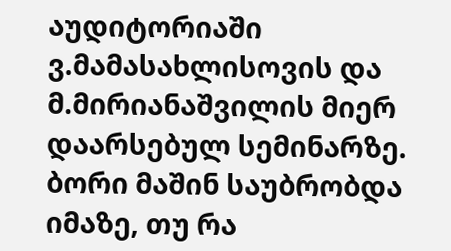აუდიტორიაში ვ.მამასახლისოვის და მ.მირიანაშვილის მიერ დაარსებულ სემინარზე. ბორი მაშინ საუბრობდა იმაზე, თუ რა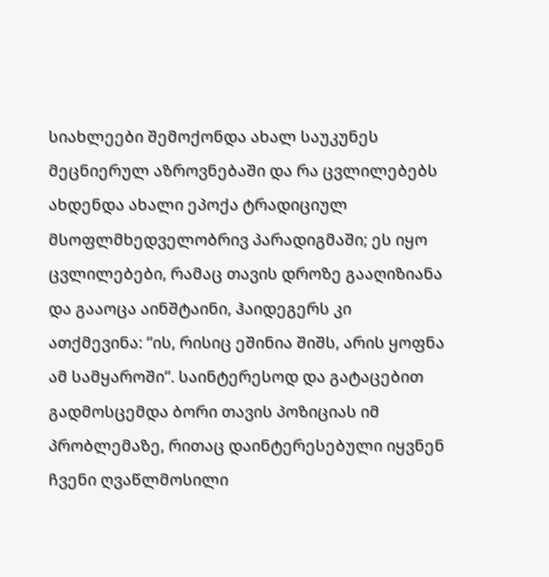სიახლეები შემოქონდა ახალ საუკუნეს მეცნიერულ აზროვნებაში და რა ცვლილებებს ახდენდა ახალი ეპოქა ტრადიციულ მსოფლმხედველობრივ პარადიგმაში; ეს იყო ცვლილებები, რამაც თავის დროზე გააღიზიანა და გააოცა აინშტაინი, ჰაიდეგერს კი ათქმევინა: “ის, რისიც ეშინია შიშს, არის ყოფნა ამ სამყაროში“. საინტერესოდ და გატაცებით გადმოსცემდა ბორი თავის პოზიციას იმ პრობლემაზე, რითაც დაინტერესებული იყვნენ ჩვენი ღვაწლმოსილი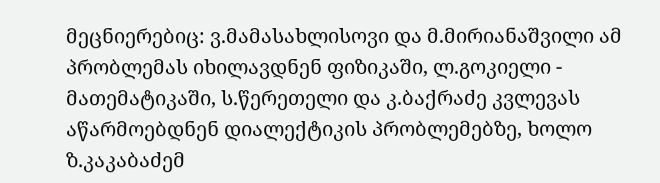მეცნიერებიც: ვ.მამასახლისოვი და მ.მირიანაშვილი ამ პრობლემას იხილავდნენ ფიზიკაში, ლ.გოკიელი - მათემატიკაში, ს.წერეთელი და კ.ბაქრაძე კვლევას აწარმოებდნენ დიალექტიკის პრობლემებზე, ხოლო ზ.კაკაბაძემ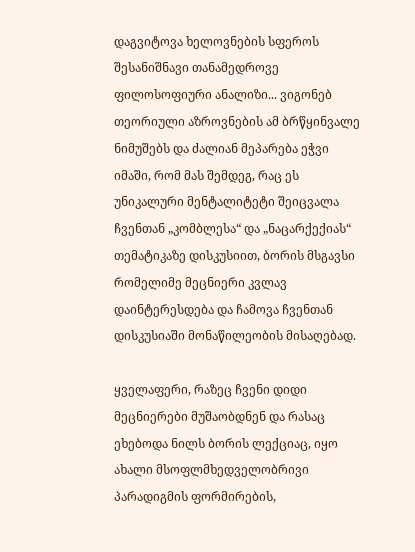დაგვიტოვა ხელოვნების სფეროს შესანიშნავი თანამედროვე ფილოსოფიური ანალიზი... ვიგონებ თეორიული აზროვნების ამ ბრწყინვალე ნიმუშებს და ძალიან მეპარება ეჭვი იმაში, რომ მას შემდეგ, რაც ეს უნიკალური მენტალიტეტი შეიცვალა ჩვენთან „კომბლესა“ და „ნაცარქექიას“ თემატიკაზე დისკუსიით, ბორის მსგავსი რომელიმე მეცნიერი კვლავ დაინტერესდება და ჩამოვა ჩვენთან დისკუსიაში მონაწილეობის მისაღებად.

ყველაფერი, რაზეც ჩვენი დიდი მეცნიერები მუშაობდნენ და რასაც ეხებოდა ნილს ბორის ლექციაც, იყო ახალი მსოფლმხედველობრივი პარადიგმის ფორმირების,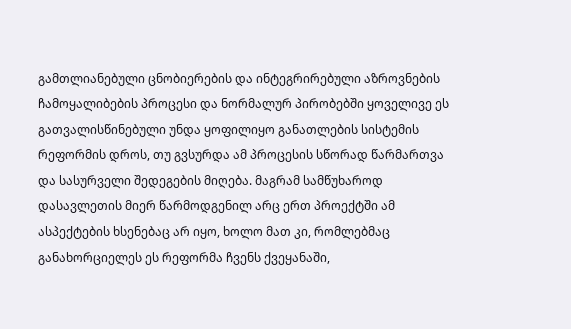გამთლიანებული ცნობიერების და ინტეგრირებული აზროვნების ჩამოყალიბების პროცესი და ნორმალურ პირობებში ყოველივე ეს გათვალისწინებული უნდა ყოფილიყო განათლების სისტემის რეფორმის დროს, თუ გვსურდა ამ პროცესის სწორად წარმართვა და სასურველი შედეგების მიღება. მაგრამ სამწუხაროდ დასავლეთის მიერ წარმოდგენილ არც ერთ პროექტში ამ ასპექტების ხსენებაც არ იყო, ხოლო მათ კი, რომლებმაც განახორციელეს ეს რეფორმა ჩვენს ქვეყანაში,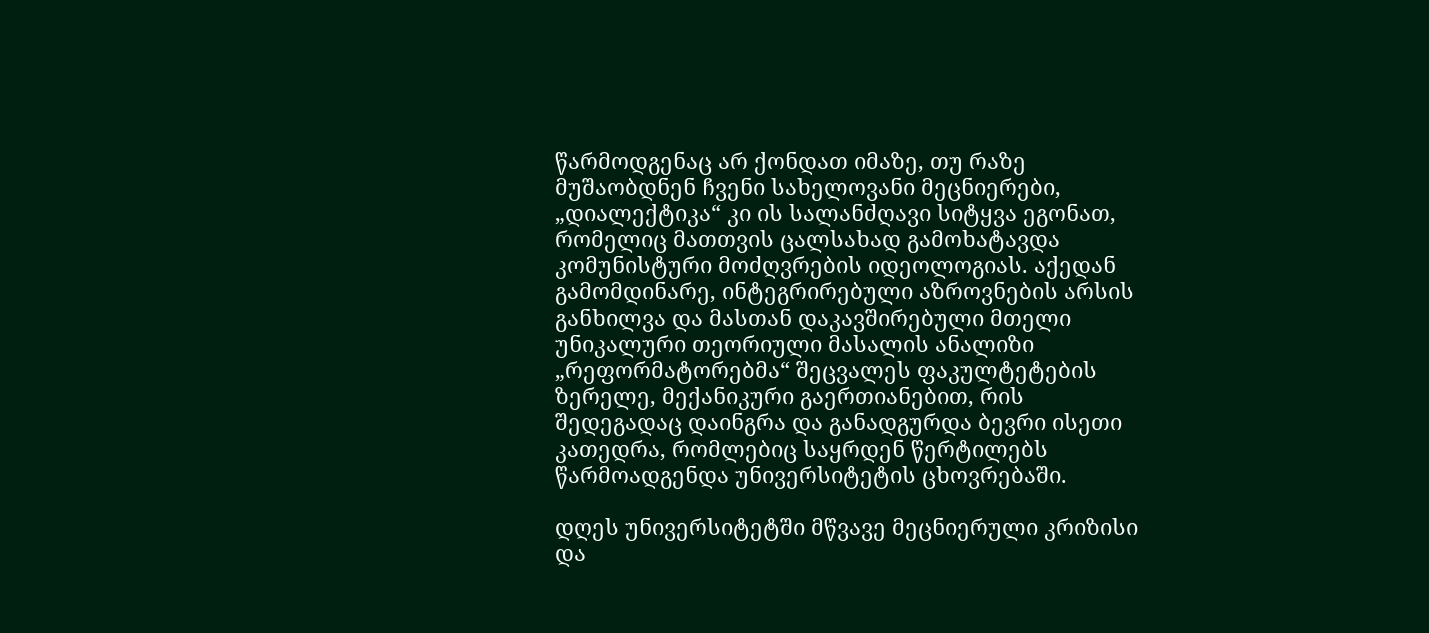წარმოდგენაც არ ქონდათ იმაზე, თუ რაზე მუშაობდნენ ჩვენი სახელოვანი მეცნიერები, „დიალექტიკა“ კი ის სალანძღავი სიტყვა ეგონათ, რომელიც მათთვის ცალსახად გამოხატავდა კომუნისტური მოძღვრების იდეოლოგიას. აქედან გამომდინარე, ინტეგრირებული აზროვნების არსის განხილვა და მასთან დაკავშირებული მთელი უნიკალური თეორიული მასალის ანალიზი „რეფორმატორებმა“ შეცვალეს ფაკულტეტების ზერელე, მექანიკური გაერთიანებით, რის შედეგადაც დაინგრა და განადგურდა ბევრი ისეთი კათედრა, რომლებიც საყრდენ წერტილებს წარმოადგენდა უნივერსიტეტის ცხოვრებაში.

დღეს უნივერსიტეტში მწვავე მეცნიერული კრიზისი და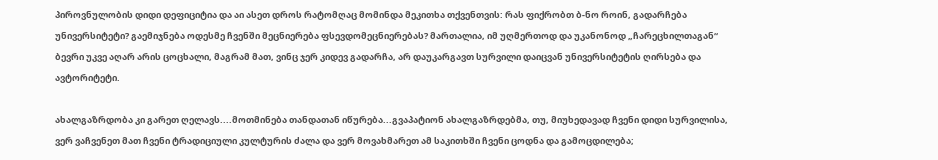პიროვნულობის დიდი დეფიციტია და აი ასეთ დროს რატომღაც მომინდა მეკითხა თქვენთვის: რას ფიქრობთ ბ-ნო როინ, გადარჩება უნივერსიტეტი? გაემიჯნება ოდესმე ჩვენში მეცნიერება ფსევდომეცნიერებას? მართალია, იმ უღმერთოდ და უკანონოდ „ჩარეცხილთაგან“ ბევრი უკვე აღარ არის ცოცხალი, მაგრამ მათ, ვინც ჯერ კიდევ გადარჩა, არ დაუკარგავთ სურვილი დაიცვან უნივერსიტეტის ღირსება და ავტორიტეტი.

ახალგაზრდობა კი გარეთ ღელავს....მოთმინება თანდათან იწურება...გვაპატიონ ახალგაზრდებმა, თუ, მიუხედავად ჩვენი დიდი სურვილისა, ვერ ვაჩვენეთ მათ ჩვენი ტრადიციული კულტურის ძალა და ვერ მოვახმარეთ ამ საკითხში ჩვენი ცოდნა და გამოცდილება;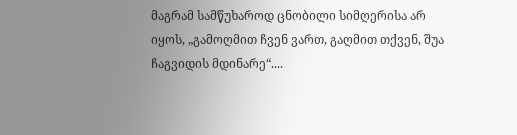მაგრამ სამწუხაროდ ცნობილი სიმღერისა არ იყოს, „გამოღმით ჩვენ ვართ, გაღმით თქვენ, შუა ჩაგვიდის მდინარე“....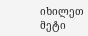იხილეთ მეტი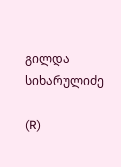გილდა სიხარულიძე

(R)